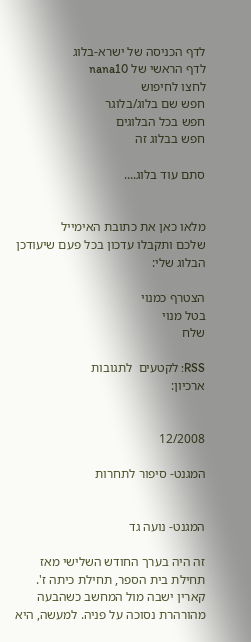לדף הכניסה של ישרא-בלוג
לדף הראשי של nana10
לחצו לחיפוש
חפש שם בלוג/בלוגר
חפש בכל הבלוגים
חפש בבלוג זה

סתם עוד בלוג....


מלאו כאן את כתובת האימייל
שלכם ותקבלו עדכון בכל פעם שיעודכן הבלוג שלי:

הצטרף כמנוי
בטל מנוי
שלח

RSS: לקטעים  לתגובות
ארכיון:


12/2008

המגנט- סיפור לתחרות


המגנט- נועה גד

זה היה בערך החודש השלישי מאז תחילת בית הספר, תחילת כיתה ז'. קארין ישבה מול המחשב כשהבעה מהורהרת נסוכה על פניה. למעשה, היא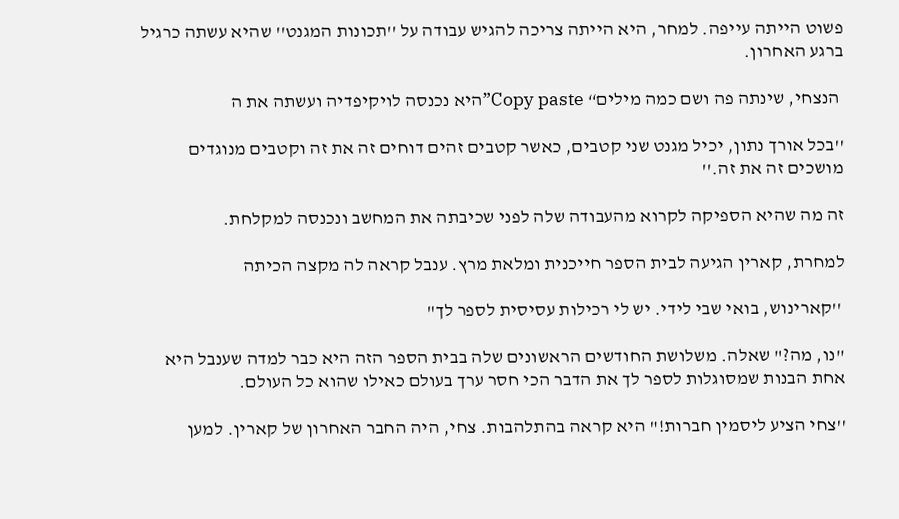פשוט הייתה עייפה. למחר, היא הייתה צריכה להגיש עבודה על ''תכונות המגנט'' שהיא עשתה כרגיל ברגע האחרון.

 הנצחי, שינתה פה ושם כמה מילים“ Copy paste”היא נכנסה לויקיפדיה ועשתה את ה

''בכל אורך נתון, יכיל מגנט שני קטבים, כאשר קטבים זהים דוחים זה את זה וקטבים מנוגדים מושכים זה את זה.''

זה מה שהיא הספיקה לקרוא מהעבודה שלה לפני שכיבתה את המחשב ונכנסה למקלחת.

למחרת, קארין הגיעה לבית הספר חייכנית ומלאת מרץ. ענבל קראה לה מקצה הכיתה

 ''קארינוש, בואי שבי לידי. יש לי רכילות עסיסית לספר לך"

''נו, מה?" שאלה. משלושת החודשים הראשונים שלה בבית הספר הזה היא כבר למדה שענבל היא אחת הבנות שמסוגלות לספר לך את הדבר הכי חסר ערך בעולם כאילו שהוא כל העולם.

''צחי הציע ליסמין חברות!" היא קראה בהתלהבות. צחי, היה החבר האחרון של קארין. למען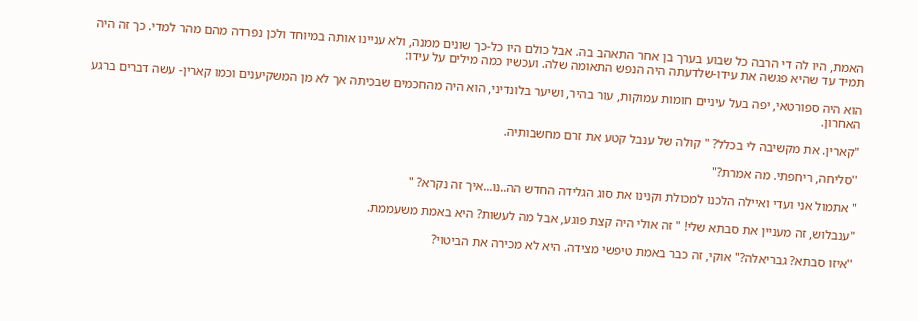האמת, היו לה די הרבה כל שבוע בערך בן אחר התאהב בה. אבל כולם היו כל-כך שונים ממנה, ולא עניינו אותה במיוחד ולכן נפרדה מהם מהר למדי. כך זה היה תמיד עד שהיא פגשה את עידו-שלדעתה היה הנפש התאומה שלה. ועכשיו כמה מילים על עידו:

הוא היה ספורטאי, יפה בעל עיניים חומות עמוקות, עור בהיר, ושיער בלונדיני, הוא היה מהחכמים שבכיתה אך לא מן המשקיענים וכמו קארין- עשה דברים ברגע האחרון.

"קארין. את מקשיבה לי בכלל? " קולה של ענבל קטע את זרם מחשבותיה.

''סליחה, ריחפתי. מה אמרת?"

" אתמול אני ועדי ואיילה הלכנו למכולת וקנינו את סוג הגלידה החדש הה..נו...איך זה נקרא? "

"ענבלוש, זה מעניין את סבתא שלי! " זה אולי היה קצת פוגע, אבל מה לעשות? היא באמת משעממת.

''איזו סבתא? גבריאלה?" אוקי, זה כבר באמת טיפשי מצידה. היא לא מכירה את הביטוי?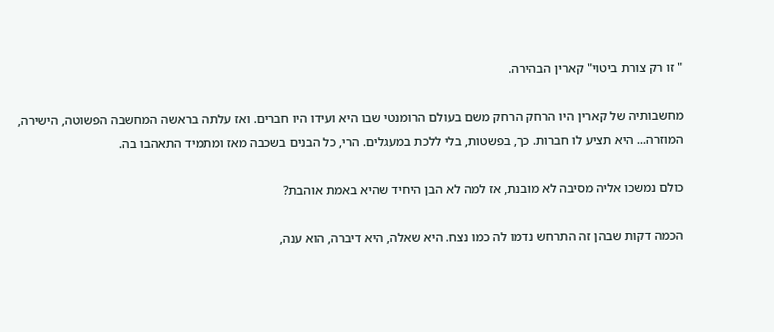" זו רק צורת ביטוי" קארין הבהירה.

מחשבותיה של קארין היו הרחק הרחק משם בעולם הרומנטי שבו היא ועידו היו חברים. ואז עלתה בראשה המחשבה הפשוטה, הישירה, המוזרה... היא תציע לו חברות. כך, בפשטות, בלי ללכת במעגלים. הרי, כל הבנים בשכבה מאז ומתמיד התאהבו בה.

כולם נמשכו אליה מסיבה לא מובנת, אז למה לא הבן היחיד שהיא באמת אוהבת?

הכמה דקות שבהן זה התרחש נדמו לה כמו נצח. היא שאלה, היא דיברה, הוא ענה,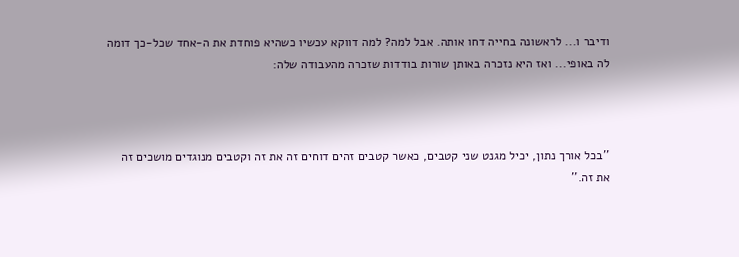ודיבר ו... לראשונה בחייה דחו אותה. אבל למה? למה דווקא עכשיו כשהיא פוחדת את ה-אחד שכל-כך דומה לה באופי... ואז היא נזכרה באותן שורות בודדות שזכרה מהעבודה שלה:



''בכל אורך נתון, יכיל מגנט שני קטבים, כאשר קטבים זהים דוחים זה את זה וקטבים מנוגדים מושכים זה את זה.''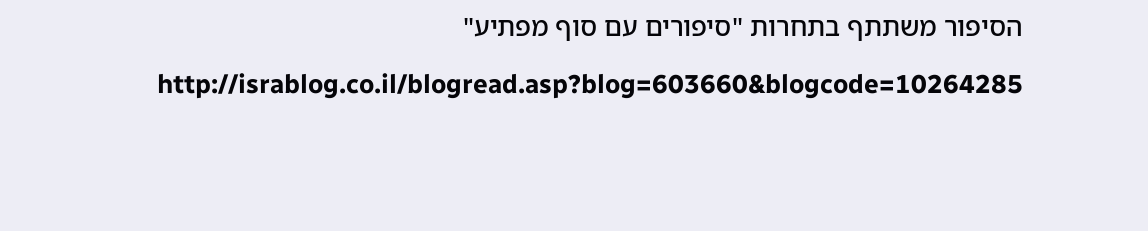הסיפור משתתף בתחרות "סיפורים עם סוף מפתיע"

http://israblog.co.il/blogread.asp?blog=603660&blogcode=10264285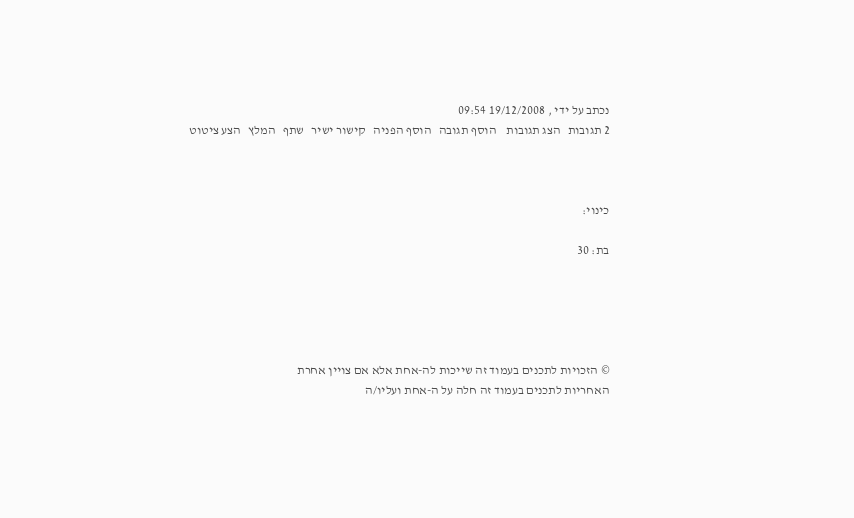נכתב על ידי , 19/12/2008 09:54
2 תגובות   הצג תגובות    הוסף תגובה   הוסף הפניה   קישור ישיר   שתף   המלץ   הצע ציטוט



כינוי:

בת: 30





© הזכויות לתכנים בעמוד זה שייכות לה-אחת אלא אם צויין אחרת
האחריות לתכנים בעמוד זה חלה על ה-אחת ועליו/ה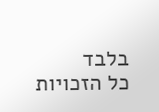בלבד
כל הזכויות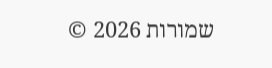שמורות 2026 ©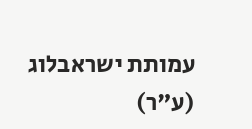עמותת ישראבלוג (ע"ר)